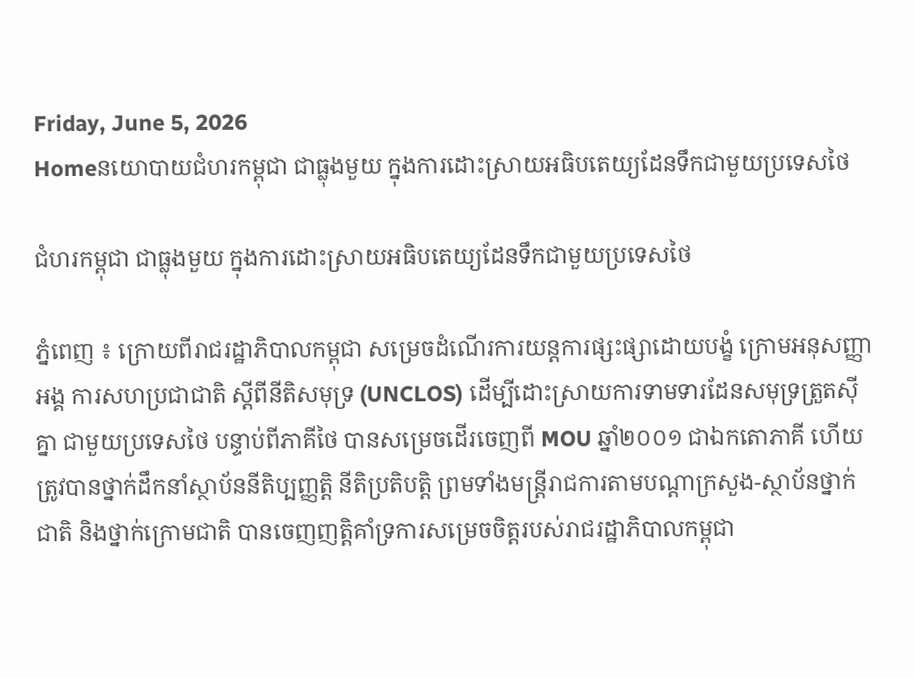Friday, June 5, 2026
Homeនយោបាយជំហរកម្ពុជា ជាធ្លុងមួយ ក្នុងការដោះស្រាយអធិបតេយ្យដែនទឹកជាមួយប្រទេសថៃ

ជំហរកម្ពុជា ជាធ្លុងមួយ ក្នុងការដោះស្រាយអធិបតេយ្យដែនទឹកជាមួយប្រទេសថៃ

ភ្នំពេញ ៖ ក្រោយពីរាជរដ្ឋាភិបាលកម្ពុជា សម្រេចដំណើរការយន្តការផ្សះផ្សាដោយបង្ខំ ក្រោមអនុសញ្ញាអង្គ ការសហប្រជាជាតិ ស្តីពីនីតិសមុទ្រ (UNCLOS) ដើម្បីដោះស្រាយការទាមទារដែនសមុទ្រត្រួតស៊ីគ្នា ជាមួយប្រទេសថៃ បន្ទាប់ពីភាគីថៃ បានសម្រេចដើរចេញពី MOU ឆ្នាំ២០០១ ជាឯកតោភាគី ហើយត្រូវបានថ្នាក់ដឹកនាំស្ថាប័ននីតិប្បញ្ញត្តិ នីតិប្រតិបត្តិ ព្រមទាំងមន្ត្រីរាជការតាមបណ្ដាក្រសួង-ស្ថាប័នថ្នាក់ជាតិ និងថ្នាក់ក្រោមជាតិ បានចេញញត្តិគាំទ្រការសម្រេចចិត្តរបស់រាជរដ្ឋាភិបាលកម្ពុជា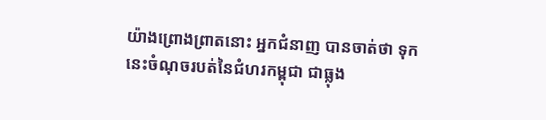យ៉ាងព្រោងព្រាតនោះ អ្នកជំនាញ បានចាត់ថា ទុកនេះចំណុចរបត់នៃជំហរកម្ពុជា ជាធ្លុង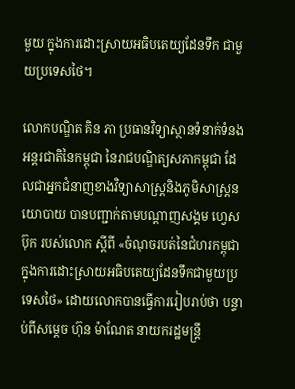មួយ ក្នុងការដោះស្រាយអធិបតេយ្យដែនទឹក ជាមួយប្រទេសថៃ។

លោកបណ្ឌិត គិន ភា ប្រធានវិទ្យាស្ថានទំនាក់ទំនងអន្តរជាតិនៃកម្ពុជា នៃរាជបណ្ឌិត្យសភាកម្ពុជា ដែលជាអ្នកជំនាញខាងវិទ្យាសាស្រ្តនិងភូមិសាស្រ្តនយោបាយ បានបញ្ជាក់តាមបណ្ដាញសង្គម ហ្វេសប៊ុក របស់លោក ស្ដីពី «ចំណុចរបត់នៃជំហរកម្ពុជា ក្នុងការដោះស្រាយអធិបតេយ្យដែនទឹកជាមួយប្រទេសថៃ» ដោយលោកបានធ្វើការរៀបរាប់ថា បន្ទាប់ពីសម្តេច ហ៊ុន ម៉ាណែត នាយករដ្ឋមន្ត្រី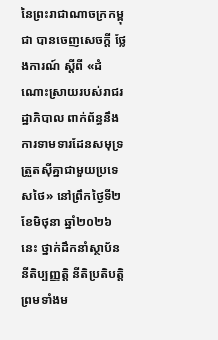នៃព្រះរាជាណាចក្រកម្ពុជា បានចេញសេចក្ដី ថ្លែងការណ៍ ស្ដីពី «ដំណោះស្រាយរបស់រាជរដ្ឋាភិបាល ពាក់ព័ន្ធនឹងការទាមទារដែនសមុទ្រត្រួតស៊ីគ្នាជាមួយប្រទេសថៃ» នៅព្រឹកថ្ងៃទី២ ខែមិថុនា ឆ្នាំ២០២៦ នេះ ថ្នាក់ដឹកនាំស្ថាប័ននីតិប្បញ្ញត្តិ នីតិប្រតិបត្តិ ព្រមទាំងម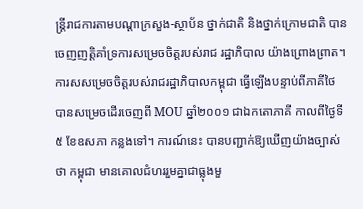ន្ត្រីរាជការតាមបណ្ដាក្រសួង-ស្ថាប័ន ថ្នាក់ជាតិ និងថ្នាក់ក្រោមជាតិ បានចេញញត្តិគាំទ្រការសម្រេចចិត្តរបស់រាជ រដ្ឋាភិបាល យ៉ាងព្រោងព្រាត។ ការសសម្រេចចិត្តរបស់រាជរដ្ឋាភិបាលកម្ពុជា ធ្វើឡើងបន្ទាប់ពីភាគីថៃ បានសម្រេចដើរចេញពី MOU ឆ្នាំ២០០១ ជាឯកតោភាគី កាលពីថ្ងៃទី៥ ខែឧសភា កន្លងទៅ។ ការណ៍នេះ បានបញ្ជាក់ឱ្យឃើញយ៉ាងច្បាស់ថា កម្ពុជា មានគោលជំហររួមគ្នាជាធ្លុងមួ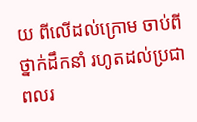យ ពីលើដល់ក្រោម ចាប់ពីថ្នាក់ដឹកនាំ រហូតដល់ប្រជាពលរ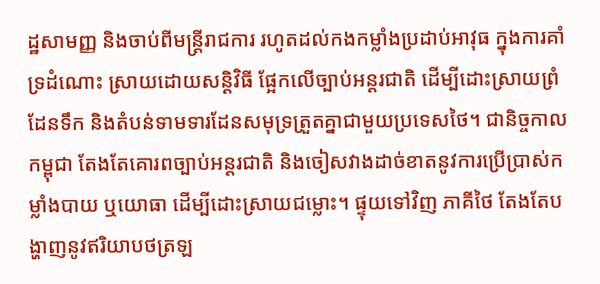ដ្ឋសាមញ្ញ និងចាប់ពីមន្ត្រីរាជការ រហូតដល់កងកម្លាំងប្រដាប់អាវុធ ក្នុងការគាំទ្រដំណោះ ស្រាយដោយសន្តិវិធី ផ្អែកលើច្បាប់អន្តរជាតិ ដើម្បីដោះស្រាយព្រំដែនទឹក និងតំបន់ទាមទារដែនសមុទ្រត្រួតគ្នាជាមួយប្រទេសថៃ។ ជានិច្ចកាល កម្ពុជា តែងតែគោរពច្បាប់អន្តរជាតិ និងចៀសវាងដាច់ខាតនូវការប្រើប្រាស់កម្លាំងបាយ ឬយោធា ដើម្បីដោះស្រាយជម្លោះ។ ផ្ទុយទៅវិញ ភាគីថៃ តែងតែបង្ហាញនូវឥរិយាបថត្រឡ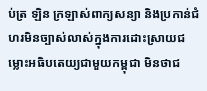ប់ត្រ ឡិន ក្រឡាស់ពាក្យសន្យា និងប្រកាន់ជំហរមិនច្បាស់លាស់ក្នុងការដោះស្រាយជម្លោះអធិបតេយ្យជាមួយកម្ពុជា មិនថាជ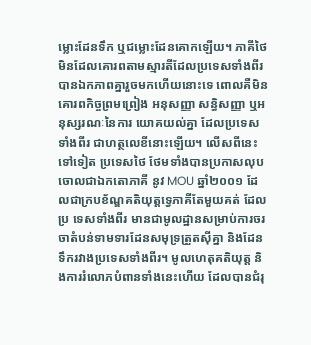ម្លោះដែនទឹក ឬជម្លោះដែនគោកឡើយ។ ភាគីថៃ មិនដែលគោរពតាមស្មារតីដែលប្រទេសទាំងពីរ បានឯកភាពគ្នារួចមកហើយនោះទេ ពោលគឺមិនគោរពកិច្ចព្រមព្រៀង អនុសញ្ញា សន្ធិសញ្ញា ឬអនុស្សរណៈនៃការ យោគយល់គ្នា ដែលប្រទេសទាំងពីរ ជាហត្ថលេខីនោះឡើយ។ លើសពីនេះទៅទៀត ប្រទេសថៃ ថែមទាំងបានប្រកាសលុបចោលជាឯកតោភាគី នូវ MOU ឆ្នាំ២០០១ ដែលជាក្របខ័ណ្ឌគតិយុត្តទ្វេភាគីតែមួយគត់ ដែលប្រ ទេសទាំងពីរ មានជាមូលដ្ឋានសម្រាប់ការចរចាតំបន់ទាមទារដែនសមុទ្រត្រួតស៊ីគ្នា និងដែនទឹករវាងប្រទេសទាំងពីរ។ មូលហេតុគតិយុត្ត និងការរំលោភបំពានទាំងនេះហើយ ដែលបានជំរុ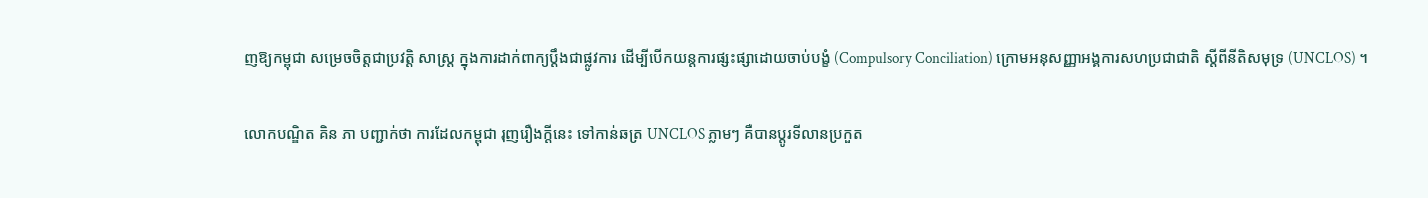ញឱ្យកម្ពុជា សម្រេចចិត្តជាប្រវត្តិ សាស្ត្រ ក្នុងការដាក់ពាក្យប្ដឹងជាផ្លូវការ ដើម្បីបើកយន្តការផ្សះផ្សាដោយចាប់បង្ខំ (Compulsory Conciliation) ក្រោមអនុសញ្ញាអង្គការសហប្រជាជាតិ ស្តីពីនីតិសមុទ្រ (UNCLOS) ។

លោកបណ្ឌិត គិន ភា បញ្ជាក់ថា ការដែលកម្ពុជា រុញរឿងក្តីនេះ ទៅកាន់ឆត្រ UNCLOS ភ្លាមៗ គឺបានប្តូរទីលានប្រកួត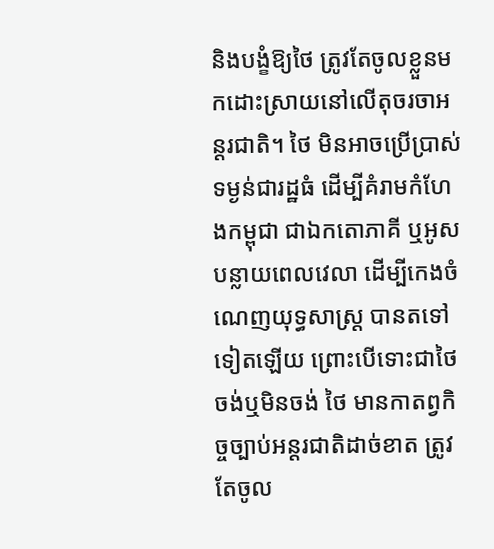និងបង្ខំឱ្យថៃ ត្រូវតែចូលខ្លួនមកដោះស្រាយនៅលើតុចរចាអន្តរជាតិ។ ថៃ មិនអាចប្រើប្រាស់ទម្ងន់ជារដ្ឋធំ ដើម្បីគំរាមកំហែងកម្ពុជា ជាឯកតោភាគី ឬអូសបន្លាយពេលវេលា ដើម្បីកេងចំណេញយុទ្ធសាស្ត្រ បានតទៅទៀតឡើយ ព្រោះបើទោះជាថៃ ចង់ឬមិនចង់ ថៃ មានកាតព្វកិច្ចច្បាប់អន្តរជាតិដាច់ខាត ត្រូវតែចូល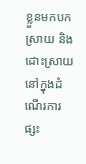ខ្លួនមកបកស្រាយ និងដោះស្រាយនៅក្នុងដំណើរការផ្សះ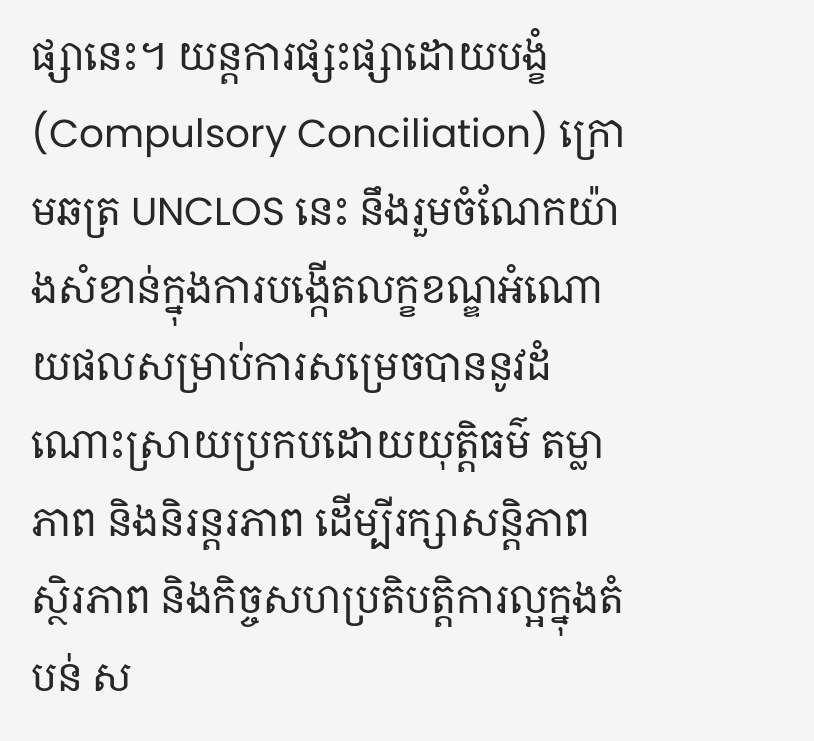ផ្សានេះ។ យន្តការផ្សះផ្សាដោយបង្ខំ (Compulsory Conciliation) ក្រោមឆត្រ UNCLOS នេះ នឹងរួមចំណែកយ៉ាងសំខាន់ក្នុងការបង្កើតលក្ខខណ្ឌអំណោយផលសម្រាប់ការសម្រេចបាននូវដំណោះស្រាយប្រកបដោយយុត្តិធម៌ តម្លាភាព និងនិរន្តរភាព ដើម្បីរក្សាសន្តិភាព ស្ថិរភាព និងកិច្ចសហប្រតិបត្តិការល្អក្នុងតំបន់ ស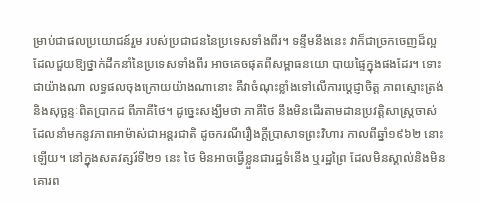ម្រាប់ជាផលប្រយោជន៍រួម របស់ប្រជាជននៃប្រទេសទាំងពីរ។ ទន្ទឹមនឹងនេះ វាក៏ជាច្រកចេញដ៏ល្អ ដែលជួយឱ្យថ្នាក់ដឹកនាំនៃប្រទេសទាំងពីរ អាចគេចផុតពីសម្ពាធនយោ បាយផ្ទៃក្នុងផងដែរ។ ទោះជាយ៉ាងណា លទ្ធផលចុងក្រោយយ៉ាងណានោះ គឺវាចំណុះខ្លាំងទៅលើការប្តេជ្ញាចិត្ត ភាពស្មោះត្រង់ និងសុច្ឆន្ទៈពិតប្រាកដ ពីភាគីថៃ។ ដូច្នេះសង្ឃឹមថា ភាគីថៃ នឹងមិនដើរតាមដានប្រវត្តិសាស្ត្រចាស់ ដែលនាំមកនូវភាពអាម៉ាស់ជាអន្តរជាតិ ដូចករណីរឿងក្តីប្រាសាទព្រះវិហារ កាលពីឆ្នាំ១៩៦២ នោះឡើយ។ នៅក្នុងសតវត្សរ៍ទី២១ នេះ ថៃ មិនអាចធ្វើខ្លួនជារដ្ឋទំនើង ឬរដ្ឋព្រៃ ដែលមិនស្គាល់និងមិនគោរព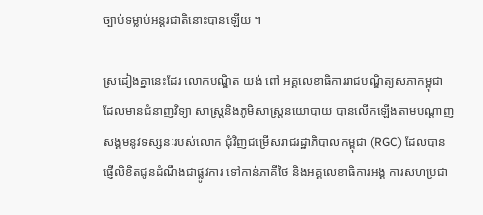ច្បាប់ទម្លាប់អន្តរជាតិនោះបានឡើយ ។

ស្រដៀងគ្នានេះដែរ លោកបណ្ឌិត យង់ ពៅ អគ្គលេខាធិការរាជបណ្ឌិត្យសភាកម្ពុជា ដែលមានជំនាញវិទ្យា សាស្រ្តនិងភូមិសាស្រ្តនយោបាយ បានលើកឡើងតាមបណ្ដាញសង្គមនូវទស្សនៈរបស់លោក ជុំវិញជម្រើសរាជរដ្ឋាភិបាលកម្ពុជា (RGC) ដែលបានផ្ញើលិខិតជូនដំណឹងជាផ្លូវការ ទៅកាន់ភាគីថៃ និងអគ្គលេខាធិការអង្គ ការសហប្រជា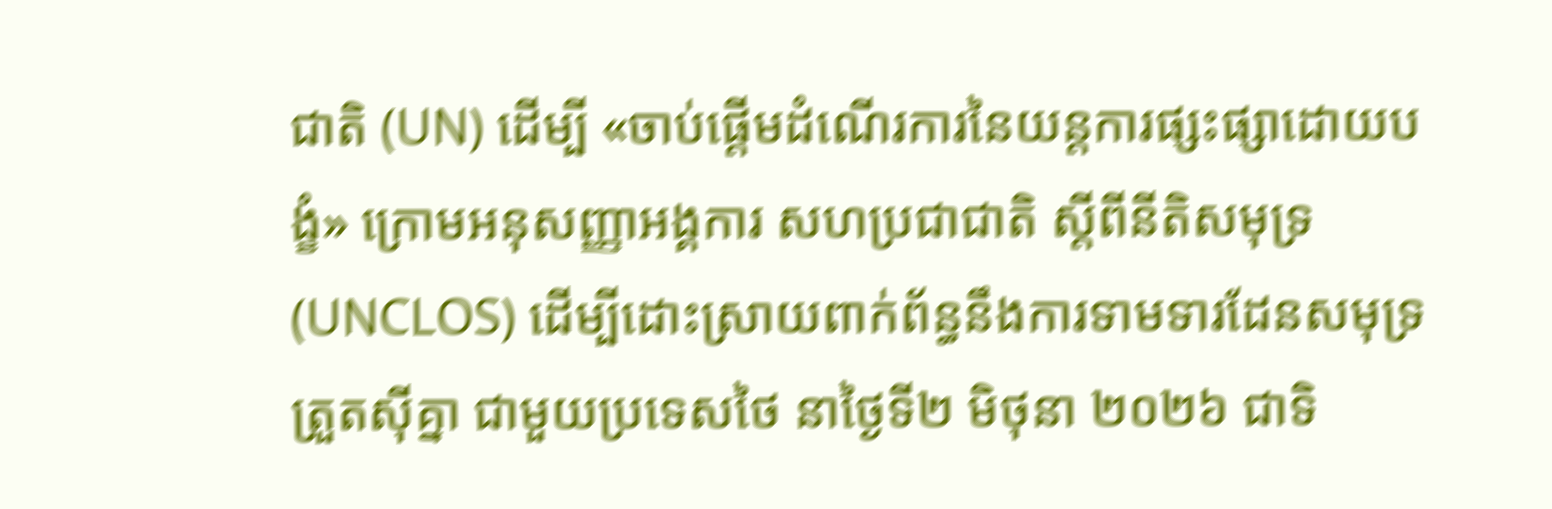ជាតិ (UN) ដើម្បី «ចាប់ផ្តើមដំណើរការនៃយន្តការផ្សះផ្សាដោយបង្ខំ» ក្រោមអនុសញ្ញាអង្គការ សហប្រជាជាតិ ស្តីពីនីតិសមុទ្រ (UNCLOS) ដើម្បីដោះស្រាយពាក់ព័ន្ធនឹងការទាមទារដែនសមុទ្រត្រួតស៊ីគ្នា ជាមួយប្រទេសថៃ នាថ្ងៃទី២ មិថុនា ២០២៦ ជាទិ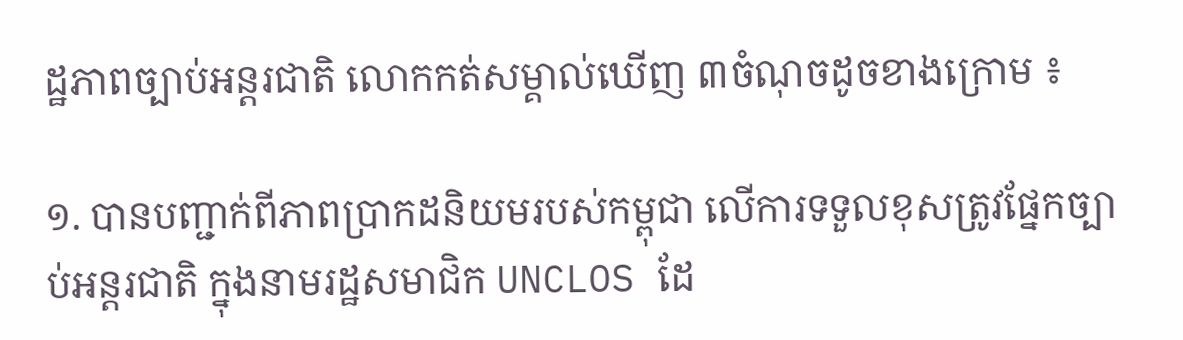ដ្ឋភាពច្បាប់អន្តរជាតិ លោកកត់សម្គាល់ឃើញ ៣ចំណុចដូចខាងក្រោម ៖

១. បានបញ្ជាក់ពីភាពប្រាកដនិយមរបស់កម្ពុជា លើការទទួលខុសត្រូវផ្នែកច្បាប់អន្តរជាតិ ក្នុងនាមរដ្ឋសមាជិក UNCLOS ដែ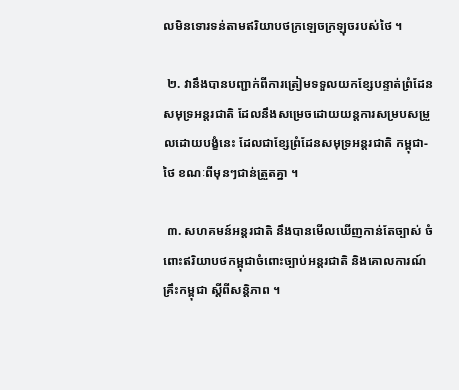លមិនទោរទន់តាមឥរិយាបថក្រឡេចក្រឡុចរបស់ថៃ ។

 ២. វានឹងបានបញ្ជាក់ពីការត្រៀមទទួលយកខ្សែបន្ទាត់ព្រំដែនសមុទ្រអន្តរជាតិ ដែលនឹងសម្រេចដោយយន្តការសម្របសម្រួលដោយបង្ខំនេះ ដែលជាខ្សែព្រំដែនសមុទ្រអន្តរជាតិ កម្ពុជា-ថៃ ខណៈពីមុនៗជាន់ត្រួតគ្នា ។

 ៣. សហគមន៍អន្តរជាតិ នឹងបានមើលឃើញកាន់តែច្បាស់ ចំពោះឥរិយាបថកម្ពុជាចំពោះច្បាប់អន្តរជាតិ និងគោលការណ៍គ្រឹះកម្ពុជា ស្ដីពីសន្តិភាព ។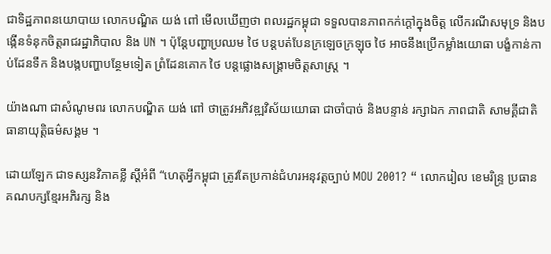ជាទិដ្ឋភាពនយោបាយ លោកបណ្ឌិត យង់ ពៅ មើលឃើញថា ពលរដ្ឋកម្ពុជា ទទួលបានភាពកក់ក្ដៅក្នុងចិត្ត លើករណីសមុទ្រ និងបង្កើនទំនុកចិត្តរាជរដ្ឋាភិបាល និង UN ។ ប៉ុន្តែបញ្ហាប្រឈម ថៃ បន្តបត់បែនក្រឡេចក្រឡុច ថៃ អាចនឹងប្រើកម្លាំងយោធា បង្ខំកាន់កាប់ដែនទឹក និងបង្កបញ្ហាបន្ថែមទៀត ព្រំដែនគោក ថៃ បន្តផ្លោងសង្គ្រាមចិត្ដសាស្ត្រ ។

យ៉ាងណា ជាសំណូមពរ លោកបណ្ឌិត យង់ ពៅ ថាត្រូវអភិវឌ្ឍវិស័យយោធា ជាចាំបាច់ និងបន្ទាន់ រក្សាឯក ភាពជាតិ សាមគ្គីជាតិ ធានាយុត្តិធម៌សង្គម ។

ដោយឡែក ជាទស្សនវិភាគខ្លី ស្ដីអំពី “ហេតុអ្វីកម្ពុជា ត្រូវតែប្រកាន់ជំហរអនុវត្តច្បាប់ MOU 2001? “ លោករៀល ខេមរិន្ទ្រ ប្រធានគណបក្សខ្មែរអភិរក្ស និង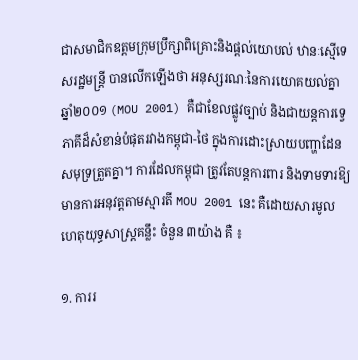ជាសមាជិកឧត្ដមក្រុមប្រឹក្សាពិគ្រោះនិងផ្ដល់យោបល់ ឋានៈស្មើទេសរដ្ឋមន្រ្តី បានលើកឡើងថា អនុស្សរណៈនៃការយោគយល់គ្នា ឆ្នាំ២០០១ (MOU 2001) គឺជាខែលផ្លូវច្បាប់ និងជាយន្តការទ្វេភាគីដ៏សំខាន់បំផុតរវាងកម្ពុជា-ថៃ ក្នុងការដោះស្រាយបញ្ហាដែនសមុទ្រត្រួតគ្នា។ ការដែលកម្ពុជា ត្រូវតែបន្តការពារ និងទាមទារឱ្យមានការអនុវត្តតាមស្មារតី MOU 2001 នេះ គឺដោយសារមូល ហេតុយុទ្ធសាស្ត្រគន្លឹះ ចំនួន ៣យ៉ាង គឺ ៖

១. ការរ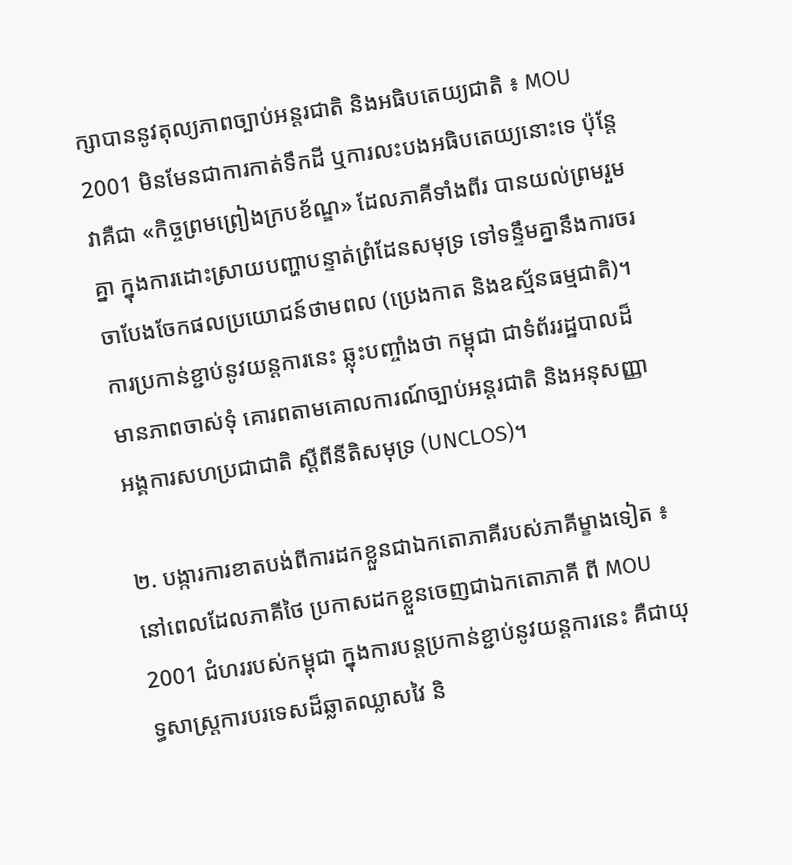ក្សាបាននូវតុល្យភាពច្បាប់អន្តរជាតិ និងអធិបតេយ្យជាតិ ៖ MOU 2001 មិនមែនជាការកាត់ទឹកដី ឬការលះបងអធិបតេយ្យនោះទេ ប៉ុន្តែវាគឺជា «កិច្ចព្រមព្រៀងក្របខ័ណ្ឌ» ដែលភាគីទាំងពីរ បានយល់ព្រមរួមគ្នា ក្នុងការដោះស្រាយបញ្ហាបន្ទាត់ព្រំដែនសមុទ្រ ទៅទន្ទឹមគ្នានឹងការចរចាបែងចែកផលប្រយោជន៍ថាមពល (ប្រេងកាត និងឧស្ម័នធម្មជាតិ)។ ការប្រកាន់ខ្ជាប់នូវយន្តការនេះ ឆ្លុះបញ្ចាំងថា កម្ពុជា ជាទំព័ររដ្ឋបាលដ៏មានភាពចាស់ទុំ គោរពតាមគោលការណ៍ច្បាប់អន្តរជាតិ និងអនុសញ្ញាអង្គការសហប្រជាជាតិ ស្តីពីនីតិសមុទ្រ (UNCLOS)។

២. បង្ការការខាតបង់ពីការដកខ្លួនជាឯកតោភាគីរបស់ភាគីម្ខាងទៀត ៖ នៅពេលដែលភាគីថៃ ប្រកាសដកខ្លួនចេញជាឯកតោភាគី ពី MOU 2001 ជំហររបស់កម្ពុជា ក្នុងការបន្តប្រកាន់ខ្ជាប់នូវយន្តការនេះ គឺជាយុទ្ធសាស្ត្រការបរទេសដ៏ឆ្លាតឈ្លាសវៃ និ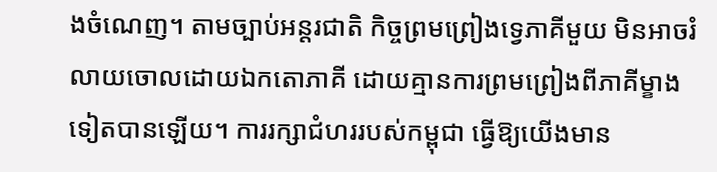ងចំណេញ។ តាមច្បាប់អន្តរជាតិ កិច្ចព្រមព្រៀងទ្វេភាគីមួយ មិនអាចរំលាយចោលដោយឯកតោភាគី ដោយគ្មានការព្រមព្រៀងពីភាគីម្ខាងទៀតបានឡើយ។ ការរក្សាជំហររបស់កម្ពុជា ធ្វើឱ្យយើងមាន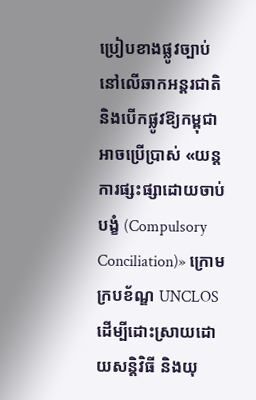ប្រៀបខាងផ្លូវច្បាប់ នៅលើឆាកអន្តរជាតិ និងបើកផ្លូវឱ្យកម្ពុជា អាចប្រើប្រាស់ «យន្តការផ្សះផ្សាដោយចាប់បង្ខំ (Compulsory Conciliation)» ក្រោមក្របខ័ណ្ឌ UNCLOS ដើម្បីដោះស្រាយដោយសន្តិវិធី និងយុ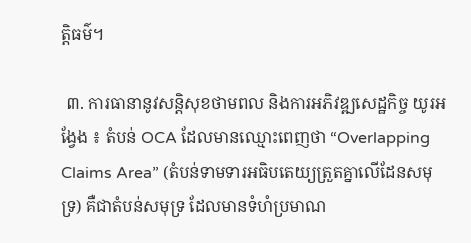ត្តិធម៌។

 ៣. ការធានានូវសន្តិសុខថាមពល និងការអភិវឌ្ឍសេដ្ឋកិច្ច យូរអង្វែង ៖ តំបន់ OCA ដែលមានឈ្មោះពេញថា “Overlapping Claims Area” (តំបន់ទាមទារអធិបតេយ្យត្រួតគ្នាលើដែនសមុទ្រ) គឺជាតំបន់សមុទ្រ ដែលមានទំហំប្រមាណ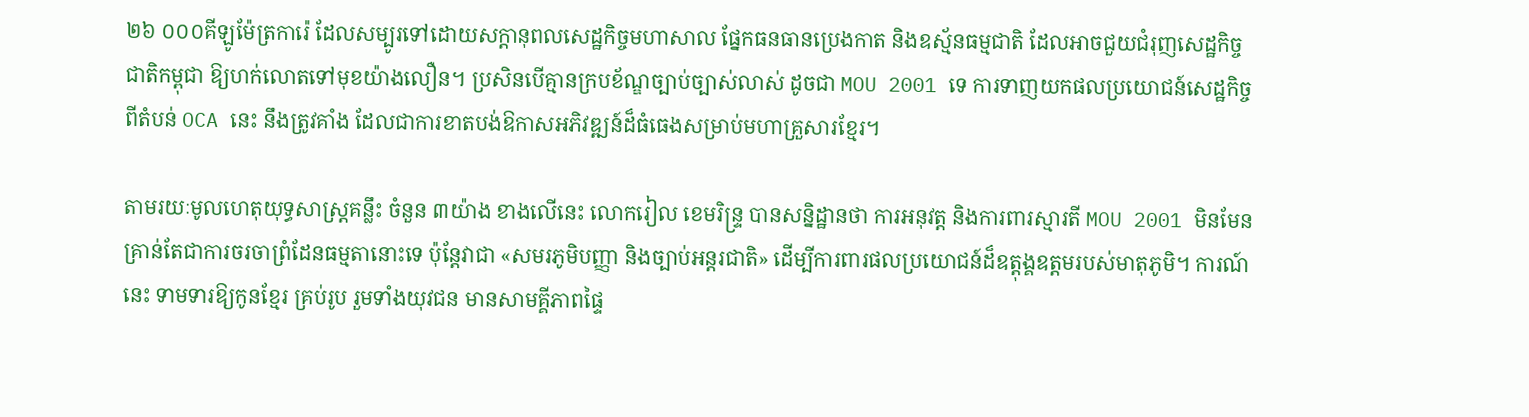២៦ ០០០គីឡូម៉ែត្រការ៉េ ដែលសម្បូរទៅដោយសក្តានុពលសេដ្ឋកិច្ចមហាសាល ផ្នែកធនធានប្រេងកាត និងឧស្ម័នធម្មជាតិ ដែលអាចជួយជំរុញសេដ្ឋកិច្ចជាតិកម្ពុជា ឱ្យហក់លោតទៅមុខយ៉ាងលឿន។ ប្រសិនបើគ្មានក្របខ័ណ្ឌច្បាប់ច្បាស់លាស់ ដូចជា MOU 2001 ទេ ការទាញយកផលប្រយោជន៍សេដ្ឋកិច្ច ពីតំបន់ OCA នេះ នឹងត្រូវគាំង ដែលជាការខាតបង់ឱកាសអភិវឌ្ឍន៍ដ៏ធំធេងសម្រាប់មហាគ្រួសារខ្មែរ។

តាមរយៈមូលហេតុយុទ្ធសាស្ត្រគន្លឹះ ចំនួន ៣យ៉ាង ខាងលើនេះ លោករៀល ខេមរិន្ទ្រ បានសន្និដ្ឋានថា ការអនុវត្ត និងការពារស្មារតី MOU 2001 មិនមែនគ្រាន់តែជាការចរចាព្រំដែនធម្មតានោះទេ ប៉ុន្តែវាជា «សមរភូមិបញ្ញា និងច្បាប់អន្តរជាតិ» ដើម្បីការពារផលប្រយោជន៍ដ៏ឧត្តុង្គឧត្តមរបស់មាតុភូមិ។ ការណ៍នេះ ទាមទារឱ្យកូនខ្មែរ គ្រប់រូប រួមទាំងយុវជន មានសាមគ្គីភាពផ្ទៃ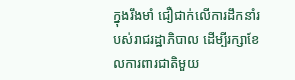ក្នុងរឹងមាំ ជឿជាក់លើការដឹកនាំរបស់រាជរដ្ឋាភិបាល ដើម្បីរក្សាខែលការពារជាតិមួយ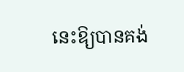នេះឱ្យបានគង់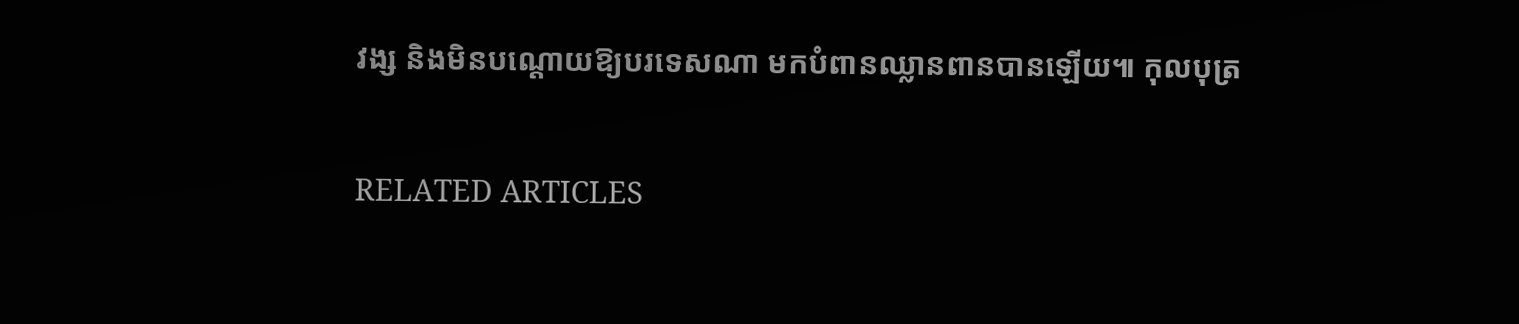វង្ស និងមិនបណ្តោយឱ្យបរទេសណា មកបំពានឈ្លានពានបានឡើយ៕ កុលបុត្រ

RELATED ARTICLES